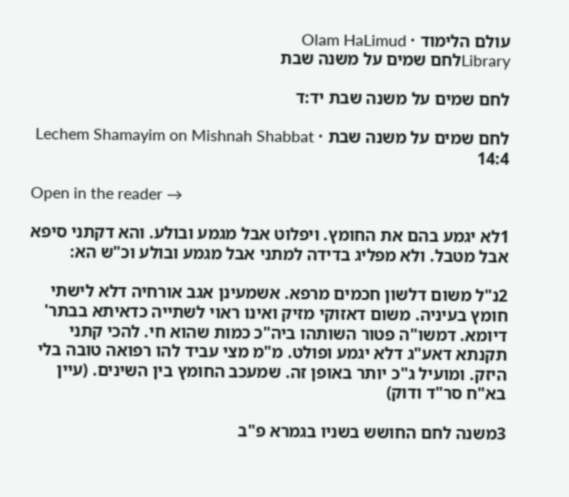עולם הלימוד · Olam HaLimud
Libraryלחם שמים על משנה שבת

לחם שמים על משנה שבת יד:ד

לחם שמים על משנה שבת · Lechem Shamayim on Mishnah Shabbat 14:4

Open in the reader →

1לא יגמע בהם את החומץ. ויפלוט אבל מגמע ובולע. והא דקתני סיפא אבל מטבל. ולא מפליג בדידה למתני אבל מגמע ובולע וכ"ש הא:

2נ"ל משום דלשון חכמים מרפא. אשמעינן אגב אורחיה דלא לישתי חומץ בעיניה. משום דאזוקי מזיק ואינו ראוי לשתייה כדאיתא בבתר' דיומא. דמשו"ה פטור השותהו ביה"כ כמות שהוא חי. להכי קתני תקנתא דאע"ג דלא יגמע ופולט. מ"מ מצי עביד להו רפואה טובה בלי היזק. ומועיל ג"כ יותר באופן זה. שמעכב החומץ בין השינים. (עיין בא"ח סר"ד ודוק)

3משנה לחם החושש בשניו בגמרא פ"ב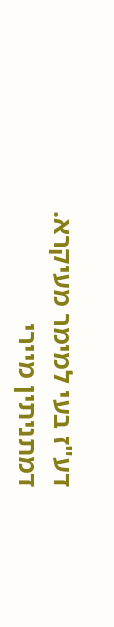דע"ז בעי למימר מעיקרא. דמתניתין מיירי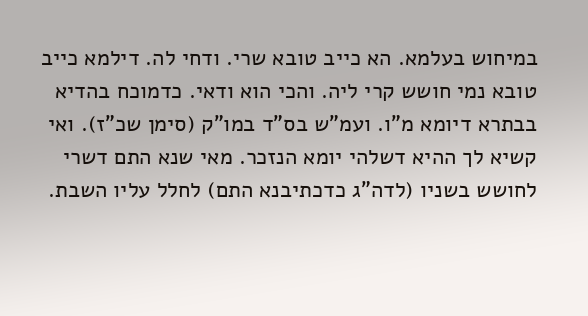במיחוש בעלמא. הא כייב טובא שרי. ודחי לה. דילמא כייב טובא נמי חושש קרי ליה. והכי הוא ודאי. כדמוכח בהדיא בבתרא דיומא מ"ו. ועמ"ש בס"ד במו"ק (סימן שכ"ז). ואי קשיא לך ההיא דשלהי יומא הנזכר. מאי שנא התם דשרי לחושש בשניו (לדה"ג כדכתיבנא התם) לחלל עליו השבת.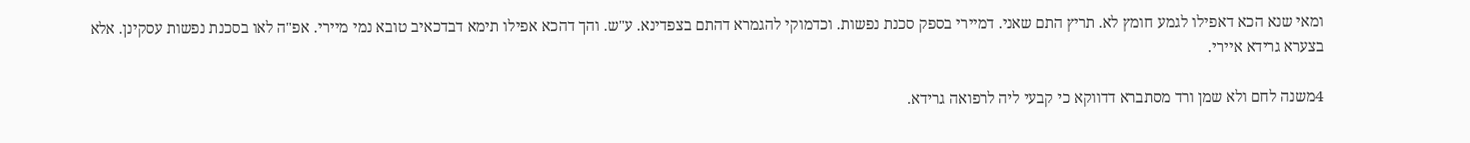ומאי שנא הכא דאפילו לגמע חומץ לא. תריץ התם שאני. דמיירי בספק סכנת נפשות. וכדמוקי להגמרא דהתם בצפדינא. ע"ש. והך דהכא אפילו תימא דבדכאיב טובא נמי מיירי. אפ"ה לאו בסכנת נפשות עסקינן. אלא בצערא גרידא איירי.

4משנה לחם ולא שמן ורד מסתברא דדווקא כי קבעי ליה לרפואה גרידא.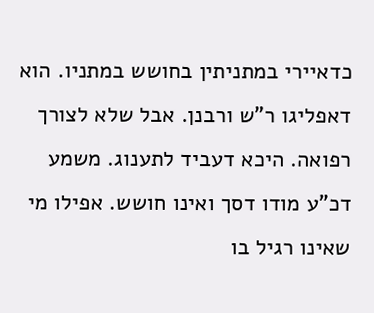כדאיירי במתניתין בחושש במתניו. הוא דאפליגו ר"ש ורבנן. אבל שלא לצורך רפואה. היכא דעביד לתענוג. משמע דכ"ע מודו דסך ואינו חושש. אפילו מי שאינו רגיל בו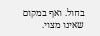בחול. ואף במקום שאינו מצוי.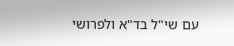עם שי"ל בד"א ולפרושי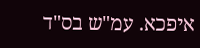איפכא. עמ"ש בס"ד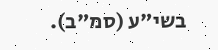בשי"ע (סמ"ב).